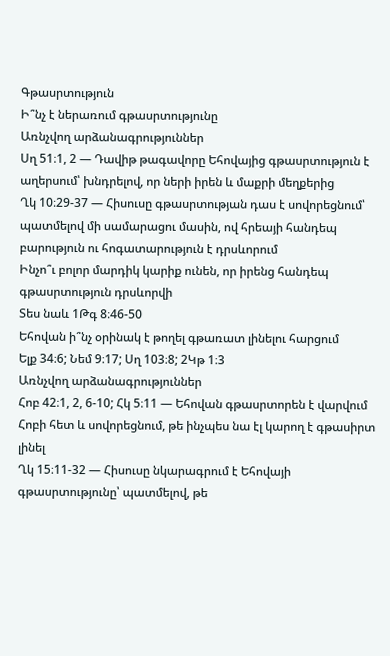Գթասրտություն
Ի՞նչ է ներառում գթասրտությունը
Առնչվող արձանագրություններ
Սղ 51։1, 2 — Դավիթ թագավորը Եհովայից գթասրտություն է աղերսում՝ խնդրելով, որ ների իրեն և մաքրի մեղքերից
Ղկ 10։29-37 — Հիսուսը գթասրտության դաս է սովորեցնում՝ պատմելով մի սամարացու մասին, ով հրեայի հանդեպ բարություն ու հոգատարություն է դրսևորում
Ինչո՞ւ բոլոր մարդիկ կարիք ունեն, որ իրենց հանդեպ գթասրտություն դրսևորվի
Տես նաև 1Թգ 8։46-50
Եհովան ի՞նչ օրինակ է թողել գթառատ լինելու հարցում
Ելք 34։6; Նեմ 9։17; Սղ 103։8; 2Կթ 1։3
Առնչվող արձանագրություններ
Հոբ 42։1, 2, 6-10; Հկ 5։11 — Եհովան գթասրտորեն է վարվում Հոբի հետ և սովորեցնում, թե ինչպես նա էլ կարող է գթասիրտ լինել
Ղկ 15։11-32 — Հիսուսը նկարագրում է Եհովայի գթասրտությունը՝ պատմելով, թե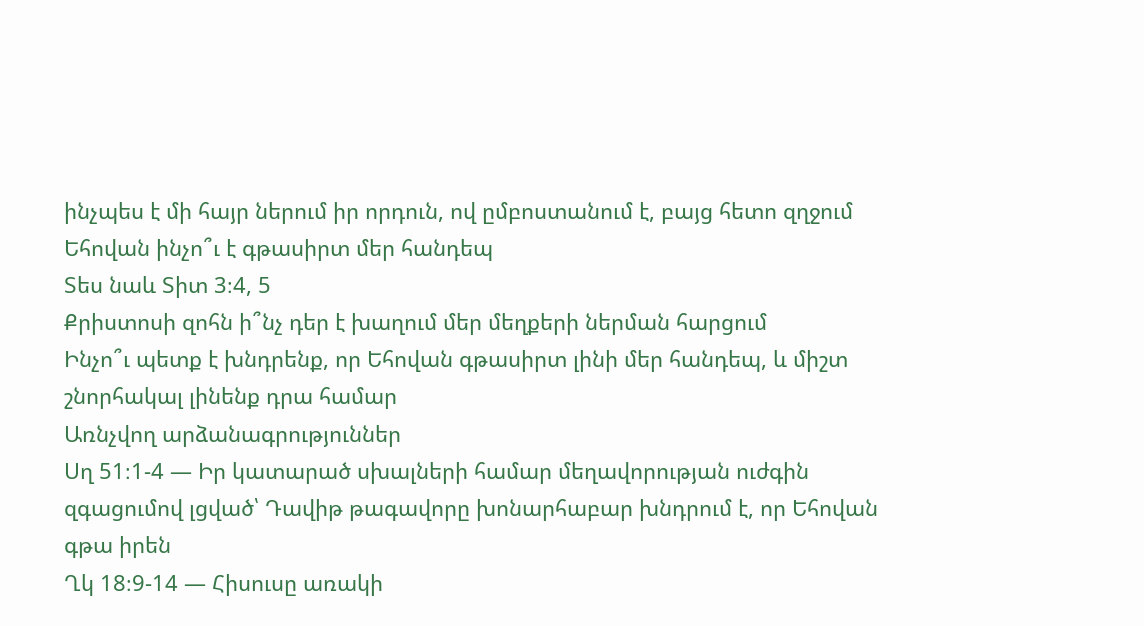ինչպես է մի հայր ներում իր որդուն, ով ըմբոստանում է, բայց հետո զղջում
Եհովան ինչո՞ւ է գթասիրտ մեր հանդեպ
Տես նաև Տիտ 3։4, 5
Քրիստոսի զոհն ի՞նչ դեր է խաղում մեր մեղքերի ներման հարցում
Ինչո՞ւ պետք է խնդրենք, որ Եհովան գթասիրտ լինի մեր հանդեպ, և միշտ շնորհակալ լինենք դրա համար
Առնչվող արձանագրություններ
Սղ 51։1-4 — Իր կատարած սխալների համար մեղավորության ուժգին զգացումով լցված՝ Դավիթ թագավորը խոնարհաբար խնդրում է, որ Եհովան գթա իրեն
Ղկ 18։9-14 — Հիսուսը առակի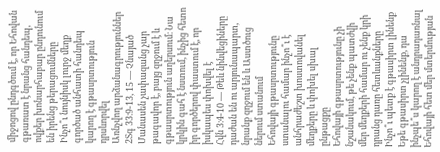միջոցով ընդգծում է, որ Եհովան գթառատ է նրանց հանդեպ, ովքեր խոնարհաբար ընդունում են իրենց թերացումները
Ինչո՞ւ նույնիսկ լուրջ մեղք գործած անհատի հանդեպ կարող է գթասրտություն դրսևորվել
Առնչվող արձանագրություններ
2Տգ 33։9-13, 15 — Չնայած Մանասեն չափազանց չար թագավոր է, բայց զղջում է և գթասրտություն աղերսում։ Նա կրկին գահ է նստում, ինչից հետո իր գործերով փաստում է, որ իսկապես փոխվել է
Հվն 3։4-10 — Թեև նինվեցիները դաժան են ու արյունապարտ, նրանք զղջում են և Աստծուց ներում ստանում
Եհովայի գթասրտությունը ստանալու համար ինչո՞ւ է անհրաժեշտ խոստովանել մեղքերը և փոխել սխալ ընթացքը
Եհովայի գթասրտությունը չի նշանակում, թե չենք պատժվի մեր մեղքերի համար ու չենք կրի դրանց դառը հետևանքները
Ինչո՞ւ պետք է գթասիրտ լինենք
Եթե գթասիրտ չլինենք, դա ինչպե՞ս կարող է անդրադառնալ Եհովայի հետ մեր մտերմության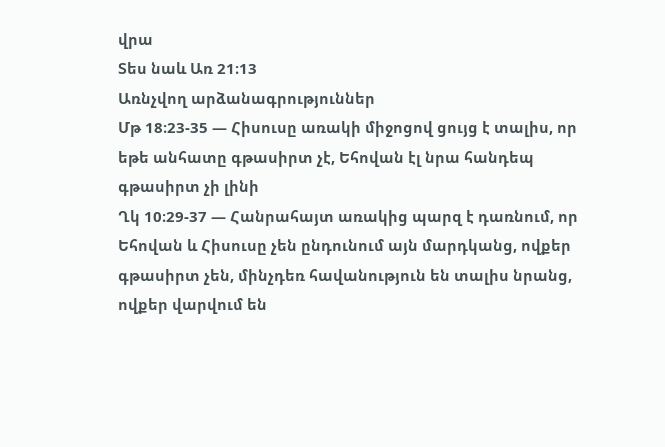վրա
Տես նաև Առ 21։13
Առնչվող արձանագրություններ
Մթ 18։23-35 — Հիսուսը առակի միջոցով ցույց է տալիս, որ եթե անհատը գթասիրտ չէ, Եհովան էլ նրա հանդեպ գթասիրտ չի լինի
Ղկ 10։29-37 — Հանրահայտ առակից պարզ է դառնում, որ Եհովան և Հիսուսը չեն ընդունում այն մարդկանց, ովքեր գթասիրտ չեն, մինչդեռ հավանություն են տալիս նրանց, ովքեր վարվում են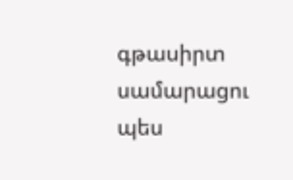գթասիրտ սամարացու պես